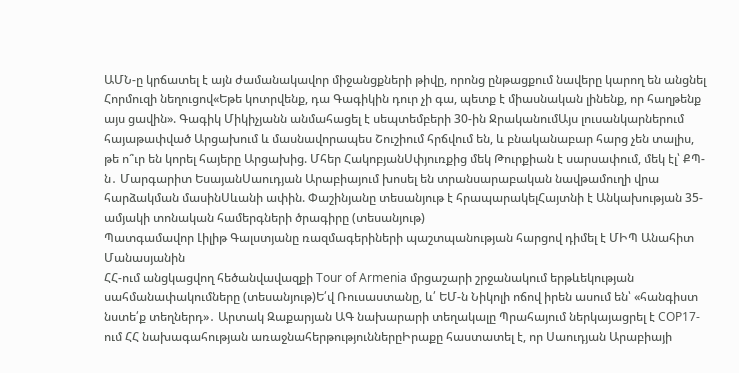ԱՄՆ-ը կրճատել է այն ժամանակավոր միջանցքների թիվը, որոնց ընթացքում նավերը կարող են անցնել Հորմուզի նեղուցով«Եթե կոտրվենք, դա Գագիկին դուր չի գա, պետք է միասնական լինենք, որ հաղթենք այս ցավին». Գագիկ Միկիչյանն անմահացել է սեպտեմբերի 30-ին ՋրականումԱյս լուսանկարներում հայաթափված Արցախում և մասնավորապես Շուշիում հրճվում են, և բնականաբար հարց չեն տալիս, թե ո՞ւր են կորել հայերը Արցախից. Մհեր ՀակոբյանՍփյուռքից մեկ Թուրքիան է սարսափում, մեկ էլ՝ ՔՊ-ն․ Մարգարիտ ԵսայանՍաուդյան Արաբիայում խոսել են տրանսարաբական նավթամուղի վրա հարձակման մասինՍևանի ափին. Փաշինյանը տեսանյութ է հրապարակելՀայտնի է Անկախության 35-ամյակի տոնական համերգների ծրագիրը (տեսանյութ)
Պատգամավոր Լիլիթ Գալստյանը ռազմագերիների պաշտպանության հարցով դիմել է ՄԻՊ Անահիտ Մանասյանին
ՀՀ-ում անցկացվող հեծանվավազքի Tour of Armenia մրցաշարի շրջանակում երթևեկության սահմանափակումները (տեսանյութ)Ե՛վ Ռուսաստանը, և՛ ԵՄ-ն Նիկոլի ոճով իրեն ասում են՝ «հանգիստ նստե՛ք տեղներդ»․ Արտակ Զաքարյան ԱԳ նախարարի տեղակալը Պրահայում ներկայացրել է COP17-ում ՀՀ նախագահության առաջնահերթություններըԻրաքը հաստատել է, որ Սաուդյան Արաբիայի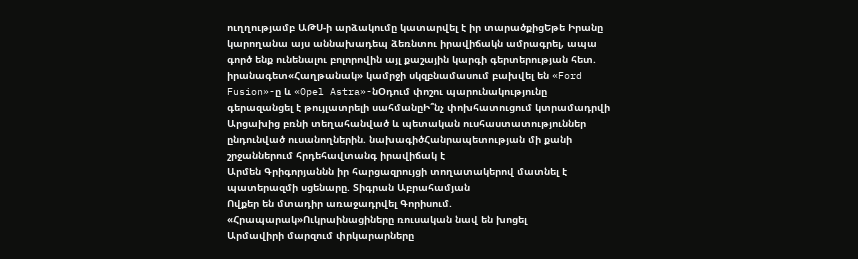ուղղությամբ ԱԹՍ-ի արձակումը կատարվել է իր տարածքիցԵթե Իրանը կարողանա այս աննախադեպ ձեռնտու իրավիճակն ամրագրել, ապա գործ ենք ունենալու բոլորովին այլ քաշային կարգի գերտերության հետ. իրանագետ«Հաղթանակ» կամրջի սկզբնամասում բախվել են «Ford Fusion»-ը և «Opel Astra»-նՕդում փոշու պարունակությունը գերազանցել է թույլատրելի սահմանըԻ՞նչ փոխհատուցում կտրամադրվի Արցախից բռնի տեղահանված և պետական ուսհաստատություններ ընդունված ուսանողներին. նախագիծՀանրապետության մի քանի շրջաններում հրդեհավտանգ իրավիճակ է
Արմեն Գրիգորյաննն իր հարցազրույցի տողատակերով մատնել է պատերազմի սցենարը. Տիգրան Աբրահամյան
Ովքեր են մտադիր առաջադրվել Գորիսում. «Հրապարակ»Ուկրաինացիները ռուսական նավ են խոցել
Արմավիրի մարզում փրկարարները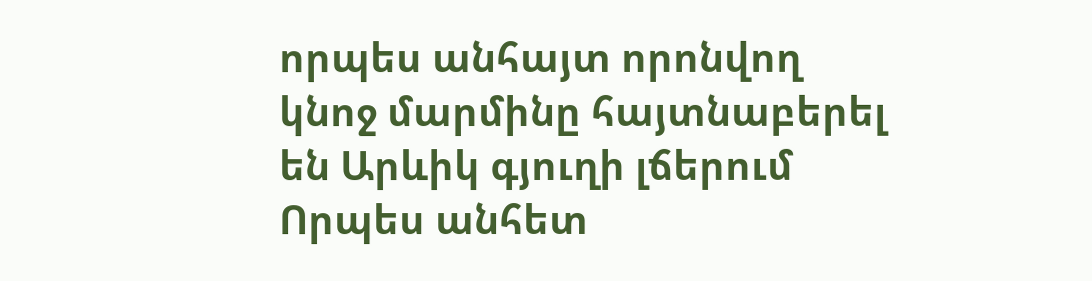որպես անհայտ որոնվող կնոջ մարմինը հայտնաբերել են Արևիկ գյուղի լճերում
Որպես անհետ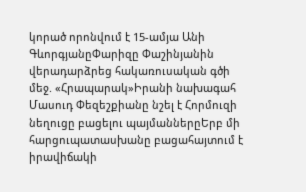կորած որոնվում է 15-ամյա Անի ԳևորգյանըՓարիզը Փաշինյանին վերադարձրեց հակառուսական գծի մեջ. «Հրապարակ»Իրանի նախագահ Մասուդ Փեզեշքիանը նշել է Հորմուզի նեղուցը բացելու պայմաններըԵրբ մի հարցուպատասխանը բացահայտում է իրավիճակի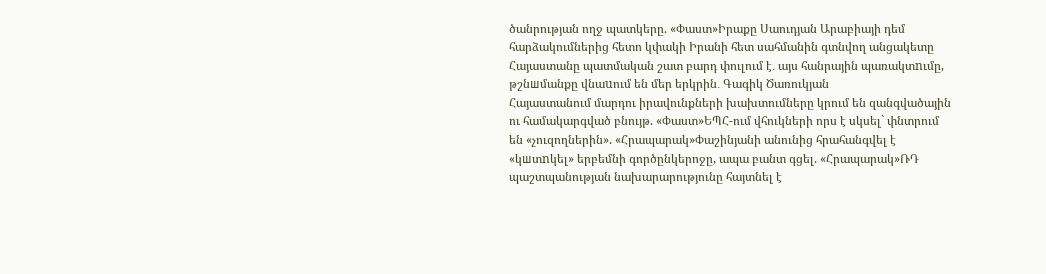ծանրության ողջ պատկերը. «Փաստ»Իրաքը Սաուդյան Արաբիայի դեմ հարձակումներից հետո կփակի Իրանի հետ սահմանին գտնվող անցակետը
Հայաստանը պատմական շատ բարդ փուլում է․ այս հանրային պառակտnւմը, թշնшմանքը վնաuում են մեր երկրին․ Գագիկ Ծառուկյան
Հայաստանում մարդու իրավունքների խախտումները կրում են զանգվածային ու համակարգված բնույթ. «Փաստ»ԵՊՀ-ում վհուկների որս է սկսել` փնտրում են «չուզողներին». «Հրապարակ»Փաշինյանի անունից հրահանգվել է «կшտnկել» երբեմնի գործընկերոջը, ապա բանտ գցել. «Հրապարակ»ՌԴ պաշտպանության նախարարությունը հայտնել է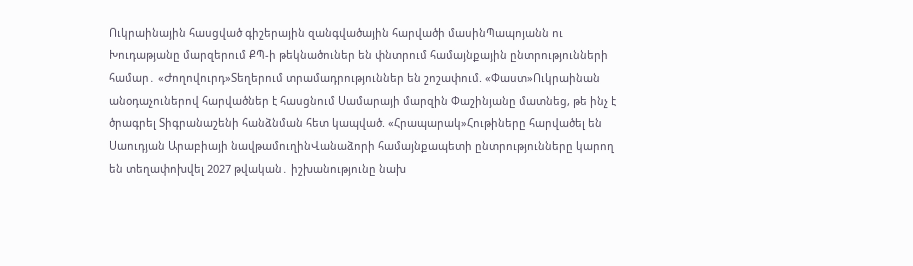Ուկրաինային հասցված գիշերային զանգվածային հարվածի մասինՊապոյանն ու Խուդաթյանը մարզերում ՔՊ-ի թեկնածուներ են փնտրում համայնքային ընտրությունների համար․ «Ժողովուրդ»Տեղերում տրամադրություններ են շոշափում. «Փաստ»Ուկրաինան անօդաչուներով հարվածներ է հասցնում Սամարայի մարզին Փաշինյանը մատնեց, թե ինչ է ծրագրել Տիգրանաշենի հանձնման հետ կապված. «Հրապարակ»Հութիները հարվածել են Սաուդյան Արաբիայի նավթամուղինՎանաձորի համայնքապետի ընտրությունները կարող են տեղափոխվել 2027 թվական․ իշխանությունը նախ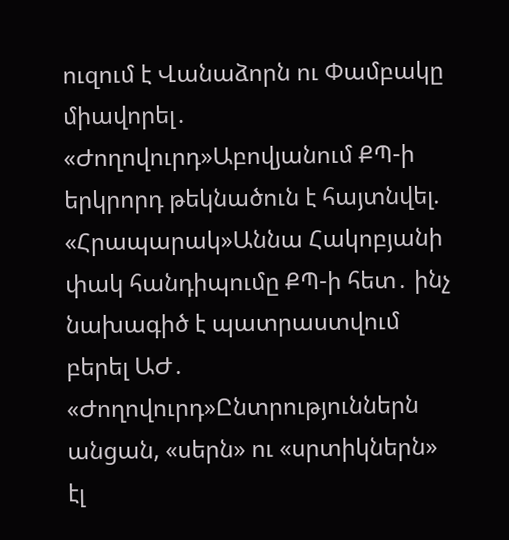ուզում է Վանաձորն ու Փամբակը միավորել․ «Ժողովուրդ»Աբովյանում ՔՊ-ի երկրորդ թեկնածուն է հայտնվել. «Հրապարակ»Աննա Հակոբյանի փակ հանդիպումը ՔՊ-ի հետ․ ինչ նախագիծ է պատրաստվում բերել ԱԺ․ «Ժողովուրդ»Ընտրություններն անցան, «սերն» ու «սրտիկներն» էլ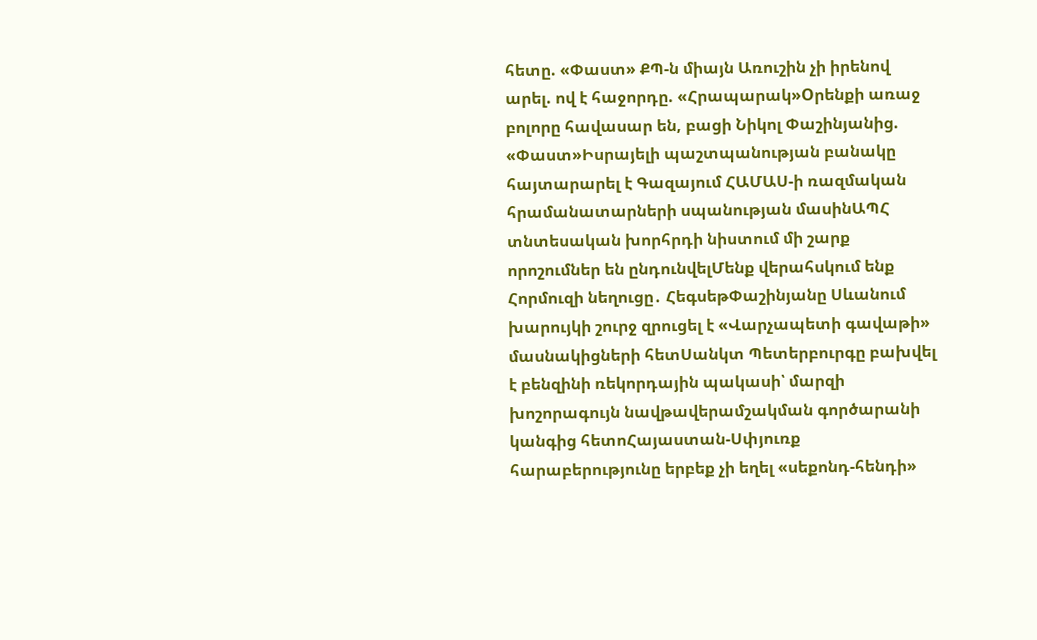հետը. «Փաստ» ՔՊ-ն միայն Առուշին չի իրենով արել. ով է հաջորդը. «Հրապարակ»Oրենքի առաջ բոլորը հավասար են, բացի Նիկոլ Փաշինյանից. «Փաստ»Իսրայելի պաշտպանության բանակը հայտարարել է Գազայում ՀԱՄԱՍ-ի ռազմական հրամանատարների սպանության մասինԱՊՀ տնտեսական խորհրդի նիստում մի շարք որոշումներ են ընդունվելՄենք վերահսկում ենք Հորմուզի նեղուցը․ ՀեգսեթՓաշինյանը Սևանում խարույկի շուրջ զրուցել է «Վարչապետի գավաթի» մասնակիցների հետՍանկտ Պետերբուրգը բախվել է բենզինի ռեկորդային պակասի՝ մարզի խոշորագույն նավթավերամշակման գործարանի կանգից հետոՀայաստան-Սփյուռք հարաբերությունը երբեք չի եղել «սեքոնդ-հենդի»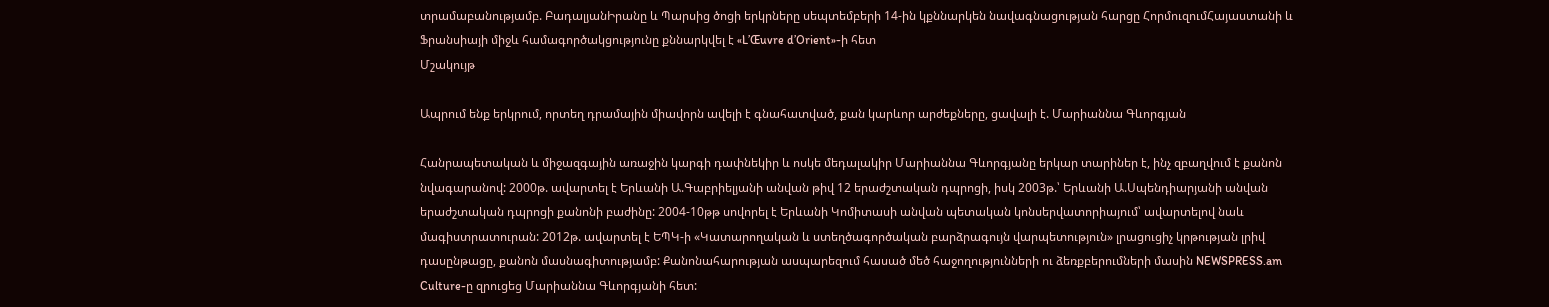տրամաբանությամբ. ԲադալյանԻրանը և Պարսից ծոցի երկրները սեպտեմբերի 14-ին կքննարկեն նավագնացության հարցը ՀորմուզումՀայաստանի և Ֆրանսիայի միջև համագործակցությունը քննարկվել է «L’Œuvre d’Orient»-ի հետ
Մշակույթ

Ապրում ենք երկրում, որտեղ դրամային միավորն ավելի է գնահատված, քան կարևոր արժեքները, ցավալի է. Մարիաննա Գևորգյան

Հանրապետական և միջազգային առաջին կարգի դափնեկիր և ոսկե մեդալակիր Մարիաննա Գևորգյանը երկար տարիներ է, ինչ զբաղվում է քանոն նվագարանով: 2000թ. ավարտել է Երևանի Ա.Գաբրիելյանի անվան թիվ 12 երաժշտական դպրոցի, իսկ 2003թ.՝ Երևանի Ա.Սպենդիարյանի անվան երաժշտական դպրոցի քանոնի բաժինը: 2004-10թթ սովորել է Երևանի Կոմիտասի անվան պետական կոնսերվատորիայում՝ ավարտելով նաև մագիստրատուրան: 2012թ. ավարտել է ԵՊԿ-ի «Կատարողական և ստեղծագործական բարձրագույն վարպետություն» լրացուցիչ կրթության լրիվ դասընթացը, քանոն մասնագիտությամբ: Քանոնահարության ասպարեզում հասած մեծ հաջողությունների ու ձեռքբերումների մասին NEWSPRESS.am Culture-ը զրուցեց Մարիաննա Գևորգյանի հետ: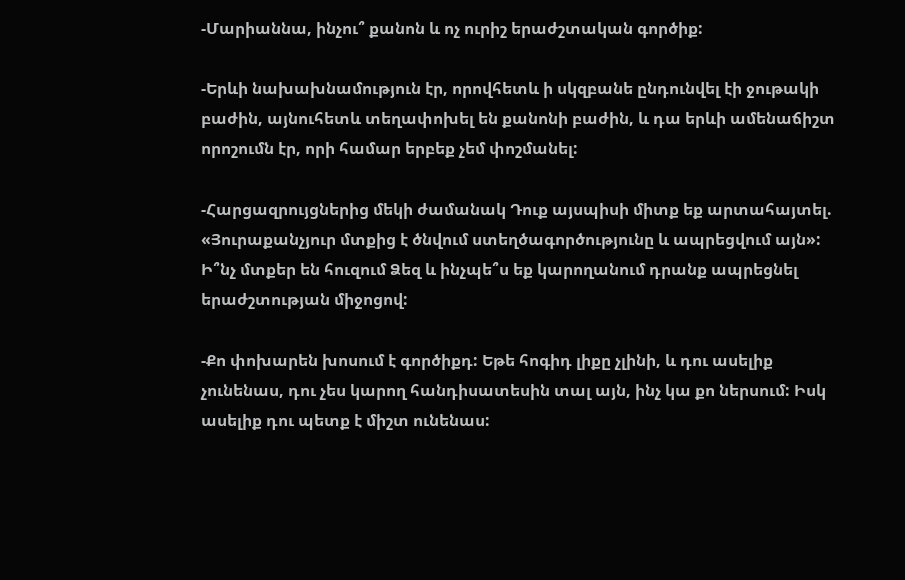-Մարիաննա, ինչու՞ քանոն և ոչ ուրիշ երաժշտական գործիք:

-Երևի նախախնամություն էր, որովհետև ի սկզբանե ընդունվել էի ջութակի բաժին, այնուհետև տեղափոխել են քանոնի բաժին, և դա երևի ամենաճիշտ որոշումն էր, որի համար երբեք չեմ փոշմանել:

-Հարցազրույցներից մեկի ժամանակ Դուք այսպիսի միտք եք արտահայտել. «Յուրաքանչյուր մտքից է ծնվում ստեղծագործությունը և ապրեցվում այն»: Ի՞նչ մտքեր են հուզում Ձեզ և ինչպե՞ս եք կարողանում դրանք ապրեցնել երաժշտության միջոցով:

-Քո փոխարեն խոսում է գործիքդ: Եթե հոգիդ լիքը չլինի, և դու ասելիք չունենաս, դու չես կարող հանդիսատեսին տալ այն, ինչ կա քո ներսում: Իսկ ասելիք դու պետք է միշտ ունենաս: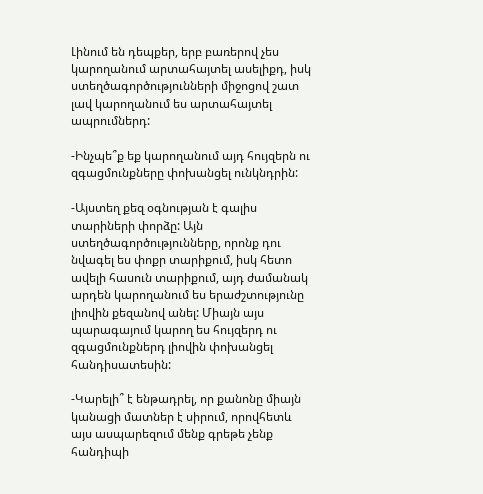Լինում են դեպքեր, երբ բառերով չես կարողանում արտահայտել ասելիքդ, իսկ ստեղծագործությունների միջոցով շատ լավ կարողանում ես արտահայտել ապրումներդ:

-Ինչպե՞ք եք կարողանում այդ հույզերն ու զգացմունքները փոխանցել ունկնդրին:

-Այստեղ քեզ օգնության է գալիս տարիների փորձը: Այն ստեղծագործությունները, որոնք դու նվագել ես փոքր տարիքում, իսկ հետո ավելի հասուն տարիքում, այդ ժամանակ արդեն կարողանում ես երաժշտությունը լիովին քեզանով անել: Միայն այս պարագայում կարող ես հույզերդ ու զգացմունքներդ լիովին փոխանցել հանդիսատեսին:

-Կարելի՞ է ենթադրել, որ քանոնը միայն կանացի մատներ է սիրում, որովհետև այս ասպարեզում մենք գրեթե չենք հանդիպի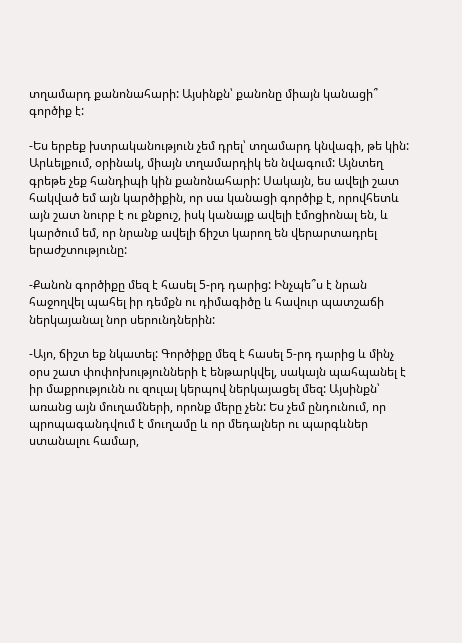տղամարդ քանոնահարի: Այսինքն՝ քանոնը միայն կանացի՞ գործիք է:

-Ես երբեք խտրականություն չեմ դրել՝ տղամարդ կնվագի, թե կին: Արևելքում, օրինակ, միայն տղամարդիկ են նվագում: Այնտեղ գրեթե չեք հանդիպի կին քանոնահարի: Սակայն, ես ավելի շատ հակված եմ այն կարծիքին, որ սա կանացի գործիք է, որովհետև այն շատ նուրբ է ու քնքուշ, իսկ կանայք ավելի էմոցիոնալ են, և կարծում եմ, որ նրանք ավելի ճիշտ կարող են վերարտադրել երաժշտությունը:

-Քանոն գործիքը մեզ է հասել 5-րդ դարից: Ինչպե՞ս է նրան հաջողվել պահել իր դեմքն ու դիմագիծը և հավուր պատշաճի ներկայանալ նոր սերունդներին:

-Այո, ճիշտ եք նկատել: Գործիքը մեզ է հասել 5-րդ դարից և մինչ օրս շատ փոփոխությունների է ենթարկվել, սակայն պահպանել է իր մաքրությունն ու զուլալ կերպով ներկայացել մեզ: Այսինքն՝ առանց այն մուղամների, որոնք մերը չեն: Ես չեմ ընդունում, որ պրոպագանդվում է մուղամը և որ մեդալներ ու պարգևներ ստանալու համար,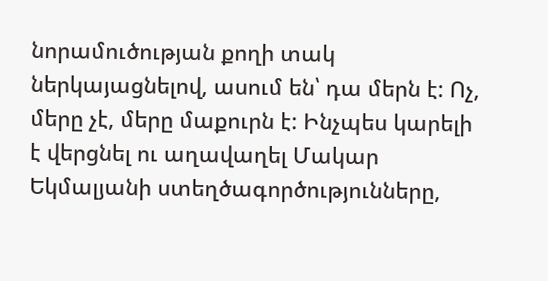նորամուծության քողի տակ ներկայացնելով, ասում են՝ դա մերն է: Ոչ, մերը չէ, մերը մաքուրն է: Ինչպես կարելի է վերցնել ու աղավաղել Մակար Եկմալյանի ստեղծագործությունները,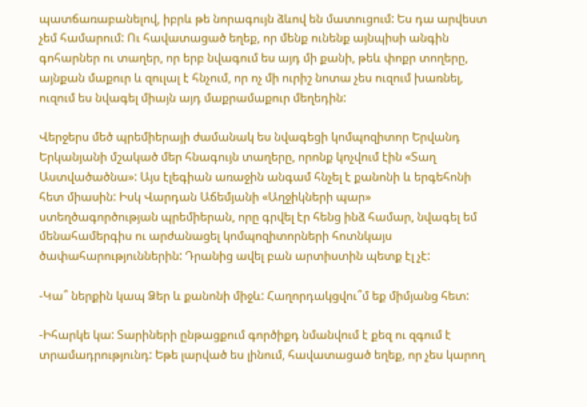պատճառաբանելով, իբրև թե նորագույն ձևով են մատուցում: Ես դա արվեստ չեմ համարում: Ու հավատացած եղեք, որ մենք ունենք այնպիսի անգին գոհարներ ու տաղեր, որ երբ նվագում ես այդ մի քանի, թեև փոքր տողերը, այնքան մաքուր և զուլալ է հնչում, որ ոչ մի ուրիշ նոտա չես ուզում խառնել, ուզում ես նվագել միայն այդ մաքրամաքուր մեղեդին:

Վերջերս մեծ պրեմիերայի ժամանակ ես նվագեցի կոմպոզիտոր Երվանդ Երկանյանի մշակած մեր հնագույն տաղերը, որոնք կոչվում էին «Տաղ Աստվածածնա»: Այս էլեգիան առաջին անգամ հնչել է քանոնի և երգեհոնի հետ միասին: Իսկ Վարդան Աճեմյանի «Աղջիկների պար» ստեղծագործության պրեմիերան, որը գրվել էր հենց ինձ համար, նվագել եմ մենահամերգիս ու արժանացել կոմպոզիտորների հոտնկայս ծափահարություններին: Դրանից ավել բան արտիստին պետք էլ չէ:

-Կա՞ ներքին կապ Ձեր և քանոնի միջև: Հաղորդակցվու՞մ եք միմյանց հետ:

-Իհարկե կա: Տարիների ընթացքում գործիքդ նմանվում է քեզ ու զգում է տրամադրությունդ: Եթե լարված ես լինում, հավատացած եղեք, որ չես կարող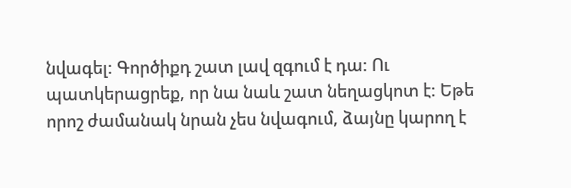նվագել: Գործիքդ շատ լավ զգում է դա: Ու պատկերացրեք, որ նա նաև շատ նեղացկոտ է: Եթե որոշ ժամանակ նրան չես նվագում, ձայնը կարող է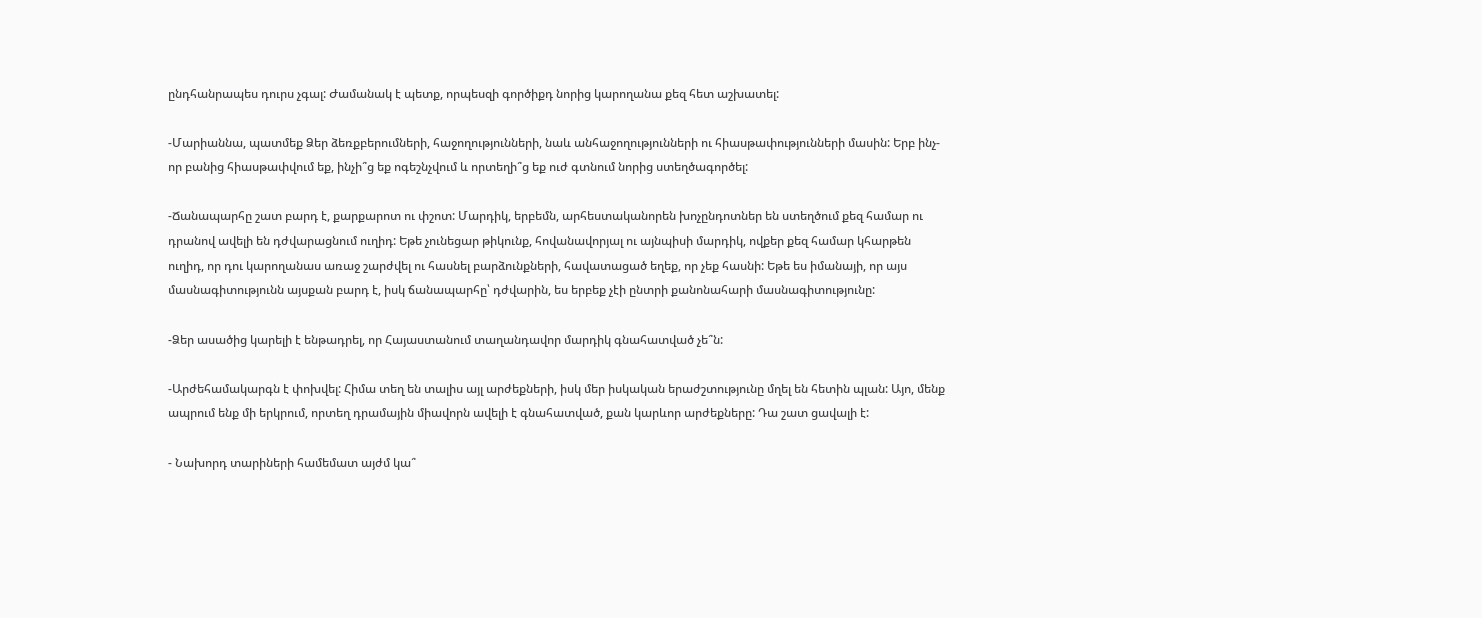ընդհանրապես դուրս չգալ: Ժամանակ է պետք, որպեսզի գործիքդ նորից կարողանա քեզ հետ աշխատել:

-Մարիաննա, պատմեք Ձեր ձեռքբերումների, հաջողությունների, նաև անհաջողությունների ու հիասթափությունների մասին: Երբ ինչ-որ բանից հիասթափվում եք, ինչի՞ց եք ոգեշնչվում և որտեղի՞ց եք ուժ գտնում նորից ստեղծագործել:

-Ճանապարհը շատ բարդ է, քարքարոտ ու փշոտ: Մարդիկ, երբեմն, արհեստականորեն խոչընդոտներ են ստեղծում քեզ համար ու դրանով ավելի են դժվարացնում ուղիդ: Եթե չունեցար թիկունք, հովանավորյալ ու այնպիսի մարդիկ, ովքեր քեզ համար կհարթեն ուղիդ, որ դու կարողանաս առաջ շարժվել ու հասնել բարձունքների, հավատացած եղեք, որ չեք հասնի: Եթե ես իմանայի, որ այս մասնագիտությունն այսքան բարդ է, իսկ ճանապարհը՝ դժվարին, ես երբեք չէի ընտրի քանոնահարի մասնագիտությունը:

-Ձեր ասածից կարելի է ենթադրել, որ Հայաստանում տաղանդավոր մարդիկ գնահատված չե՞ն:

-Արժեհամակարգն է փոխվել: Հիմա տեղ են տալիս այլ արժեքների, իսկ մեր իսկական երաժշտությունը մղել են հետին պլան: Այո, մենք ապրում ենք մի երկրում, որտեղ դրամային միավորն ավելի է գնահատված, քան կարևոր արժեքները: Դա շատ ցավալի է:

- Նախորդ տարիների համեմատ այժմ կա՞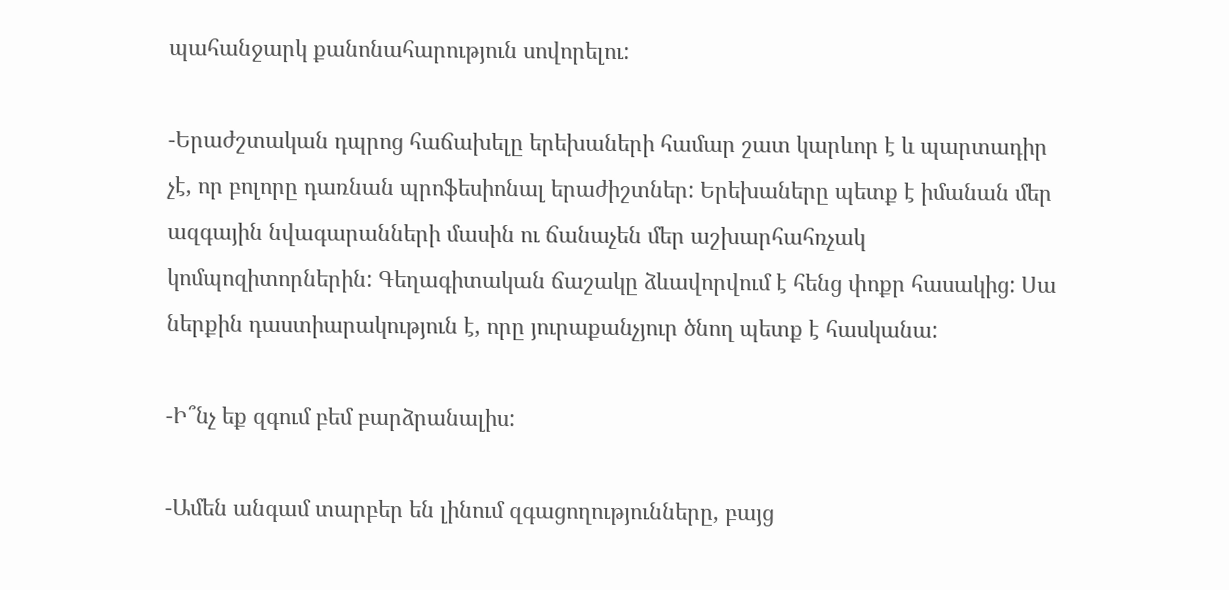պահանջարկ քանոնահարություն սովորելու:

-Երաժշտական դպրոց հաճախելը երեխաների համար շատ կարևոր է և պարտադիր չէ, որ բոլորը դառնան պրոֆեսիոնալ երաժիշտներ: Երեխաները պետք է իմանան մեր ազգային նվագարանների մասին ու ճանաչեն մեր աշխարհահռչակ կոմպոզիտորներին: Գեղագիտական ճաշակը ձևավորվում է հենց փոքր հասակից: Սա ներքին դաստիարակություն է, որը յուրաքանչյուր ծնող պետք է հասկանա:

-Ի՞նչ եք զգում բեմ բարձրանալիս:

-Ամեն անգամ տարբեր են լինում զգացողությունները, բայց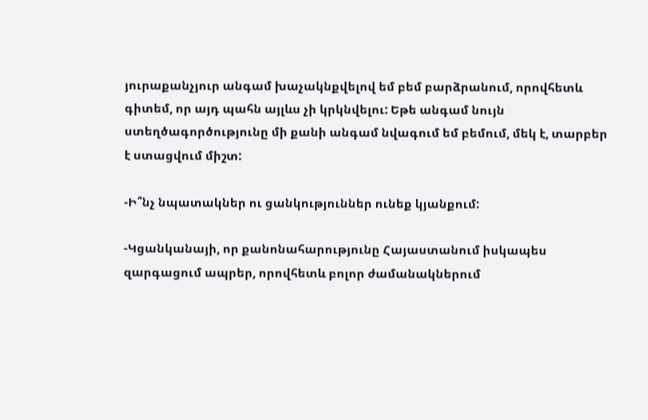յուրաքանչյուր անգամ խաչակնքվելով եմ բեմ բարձրանում, որովհետև գիտեմ, որ այդ պահն այլևս չի կրկնվելու: Եթե անգամ նույն ստեղծագործությունը մի քանի անգամ նվագում եմ բեմում, մեկ է, տարբեր է ստացվում միշտ:

-Ի՞նչ նպատակներ ու ցանկություններ ունեք կյանքում:

-Կցանկանայի, որ քանոնահարությունը Հայաստանում իսկապես զարգացում ապրեր, որովհետև բոլոր ժամանակներում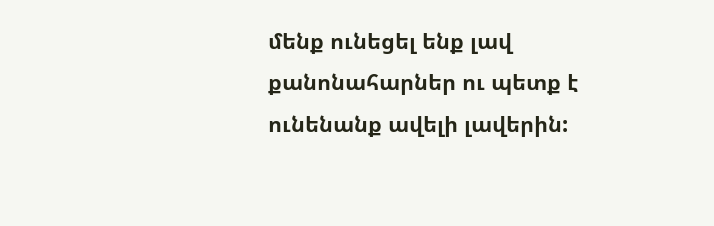մենք ունեցել ենք լավ քանոնահարներ ու պետք է ունենանք ավելի լավերին: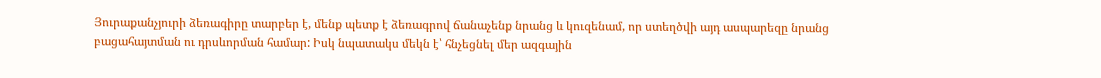Յուրաքանչյուրի ձեռագիրը տարբեր է, մենք պետք է ձեռագրով ճանաչենք նրանց և կուզենամ, որ ստեղծվի այդ ասպարեզը նրանց բացահայտման ու դրսևորման համար: Իսկ նպատակս մեկն է՝ հնչեցնել մեր ազգային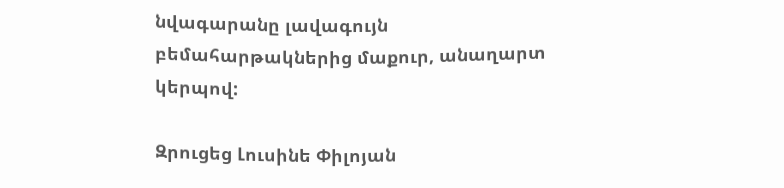նվագարանը լավագույն բեմահարթակներից մաքուր, անաղարտ կերպով:

Զրուցեց Լուսինե Փիլոյան